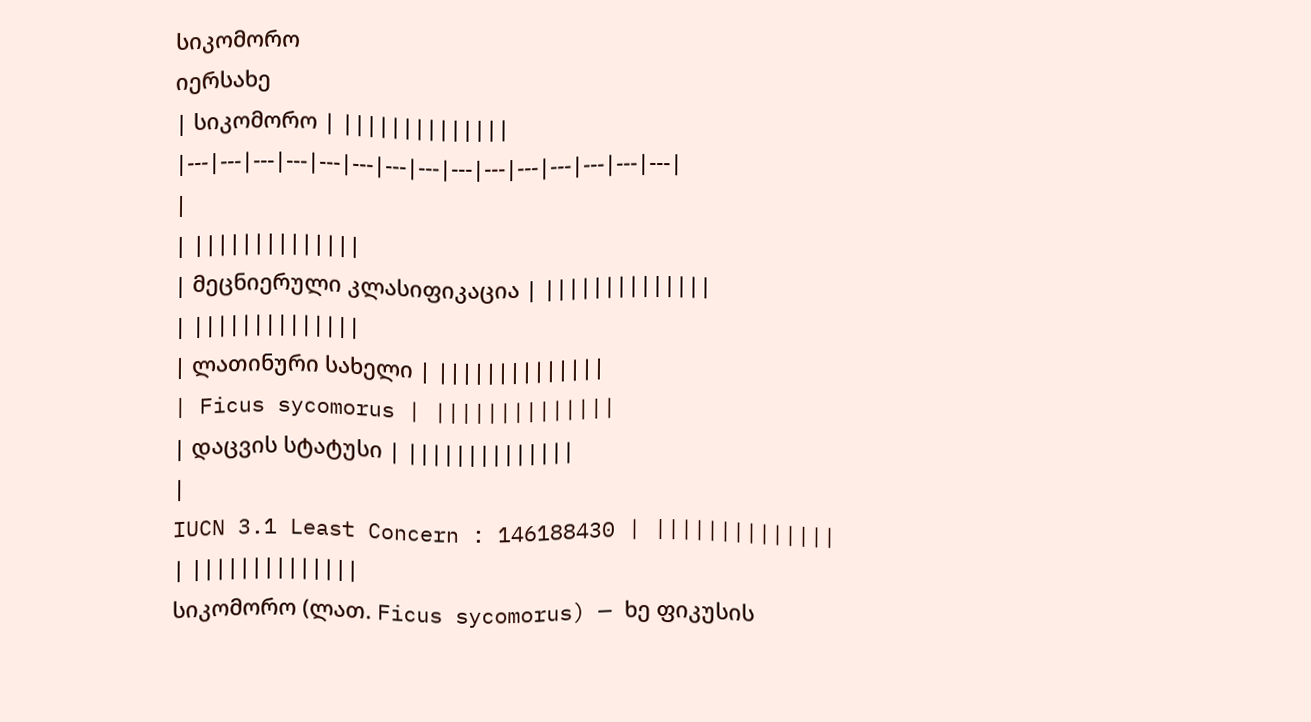სიკომორო
იერსახე
| სიკომორო | ||||||||||||||
|---|---|---|---|---|---|---|---|---|---|---|---|---|---|---|
|
| ||||||||||||||
| მეცნიერული კლასიფიკაცია | ||||||||||||||
| ||||||||||||||
| ლათინური სახელი | ||||||||||||||
| Ficus sycomorus | ||||||||||||||
| დაცვის სტატუსი | ||||||||||||||
|
IUCN 3.1 Least Concern : 146188430 | ||||||||||||||
| ||||||||||||||
სიკომორო (ლათ. Ficus sycomorus) — ხე ფიკუსის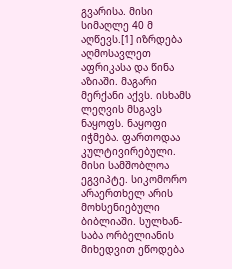გვარისა. მისი სიმაღლე 40 მ აღწევს.[1] იზრდება აღმოსავლეთ აფრიკასა და წინა აზიაში. მაგარი მერქანი აქვს. ისხამს ლეღვის მსგავს ნაყოფს. ნაყოფი იჭმება. ფართოდაა კულტივირებული.
მისი სამშობლოა ეგვიპტე. სიკომორო არაერთხელ არის მოხსენიებული ბიბლიაში. სულხან-საბა ორბელიანის მიხედვით ეწოდება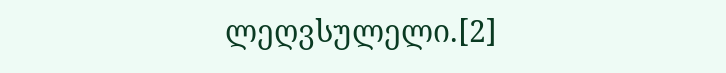ლეღვსულელი.[2]